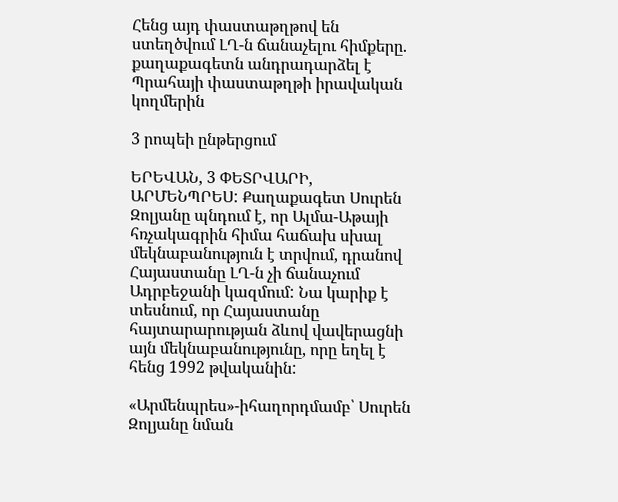Հենց այդ փաստաթղթով են ստեղծվում ԼՂ-ն ճանաչելու հիմքերը. քաղաքագետն անդրադարձել է Պրահայի փաստաթղթի իրավական կողմերին

3 րոպեի ընթերցում

ԵՐԵՎԱՆ, 3 ՓԵՏՐՎԱՐԻ, ԱՐՄԵՆՊՐԵՍ: Քաղաքագետ Սուրեն Զոլյանը պնդում է, որ Ալմա-Աթայի հռչակագրին հիմա հաճախ սխալ մեկնաբանություն է տրվում, դրանով Հայաստանը ԼՂ-ն չի ճանաչում Ադրբեջանի կազմում: Նա կարիք է տեսնում, որ Հայաստանը հայտարարության ձևով վավերացնի այն մեկնաբանությունը, որը եղել է հենց 1992 թվականին:

«Արմենպրես»-իհաղորդմամբ՝ Սուրեն Զոլյանը նման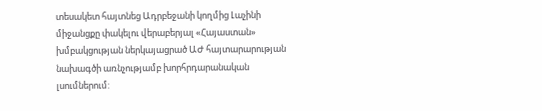տեսակետ հայտնեց Ադրբեջանի կողմից Լաչինի միջանցքը փակելու վերաբերյալ «Հայաստան» խմբակցության ներկայացրած ԱԺ հայտարարության նախագծի առնչությամբ խորհրդարանական լսումներում: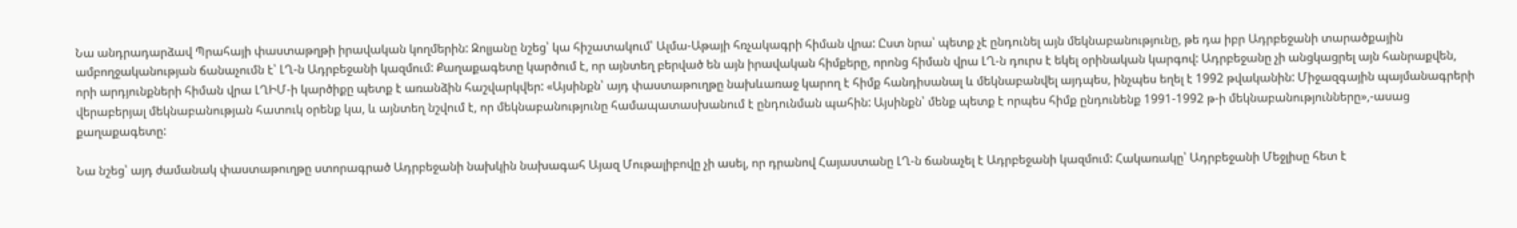Նա անդրադարձավ Պրահայի փաստաթղթի իրավական կողմերին: Զոլյանը նշեց՝ կա հիշատակում՝ Ալմա-Աթայի հռչակագրի հիման վրա: Ըստ նրա՝ պետք չէ ընդունել այն մեկնաբանությունը, թե դա իբր Ադրբեջանի տարածքային ամբողջականության ճանաչումն է՝ ԼՂ-ն Ադրբեջանի կազմում: Քաղաքագետը կարծում է, որ այնտեղ բերված են այն իրավական հիմքերը, որոնց հիման վրա ԼՂ-ն դուրս է եկել օրինական կարգով: Ադրբեջանը չի անցկացրել այն հանրաքվեն, որի արդյունքների հիման վրա ԼՂԻՄ-ի կարծիքը պետք է առանձին հաշվարկվեր: «Այսինքն՝ այդ փաստաթուղթը նախևառաջ կարող է հիմք հանդիսանալ և մեկնաբանվել այդպես, ինչպես եղել է 1992 թվականին: Միջազգային պայմանագրերի վերաբերյալ մեկնաբանության հատուկ օրենք կա, և այնտեղ նշվում է, որ մեկնաբանությունը համապատասխանում է ընդունման պահին: Այսինքն՝ մենք պետք է որպես հիմք ընդունենք 1991-1992 թ-ի մեկնաբանությունները»,-ասաց քաղաքագետը:

Նա նշեց՝ այդ ժամանակ փաստաթուղթը ստորագրած Ադրբեջանի նախկին նախագահ Այազ Մութալիբովը չի ասել, որ դրանով Հայաստանը ԼՂ-ն ճանաչել է Ադրբեջանի կազմում: Հակառակը՝ Ադրբեջանի Մեջլիսը հետ է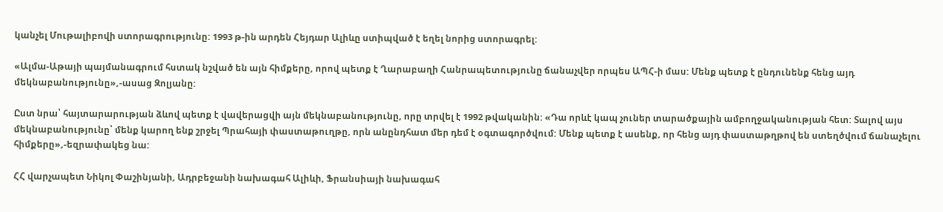կանչել Մութալիբովի ստորագրությունը: 1993 թ-ին արդեն Հեյդար Ալիևը ստիպված է եղել նորից ստորագրել:

«Ալմա-Աթայի պայմանագրում հստակ նշված են այն հիմքերը, որով պետք է Ղարաբաղի Հանրապետությունը ճանաչվեր որպես ԱՊՀ-ի մաս: Մենք պետք է ընդունենք հենց այդ մեկնաբանությունը»,-ասաց Զոլյանը:

Ըստ նրա՝ հայտարարության ձևով պետք է վավերացվի այն մեկնաբանությունը, որը տրվել է 1992 թվականին: «Դա որևէ կապ չուներ տարածքային ամբողջականության հետ: Տալով այս մեկնաբանությունը՝ մենք կարող ենք շրջել Պրահայի փաստաթուղթը, որն անընդհատ մեր դեմ է օգտագործվում: Մենք պետք է ասենք, որ հենց այդ փաստաթղթով են ստեղծվում ճանաչելու հիմքերը»,-եզրափակեց նա:

ՀՀ վարչապետ Նիկոլ Փաշինյանի, Ադրբեջանի նախագահ Ալիևի, Ֆրանսիայի նախագահ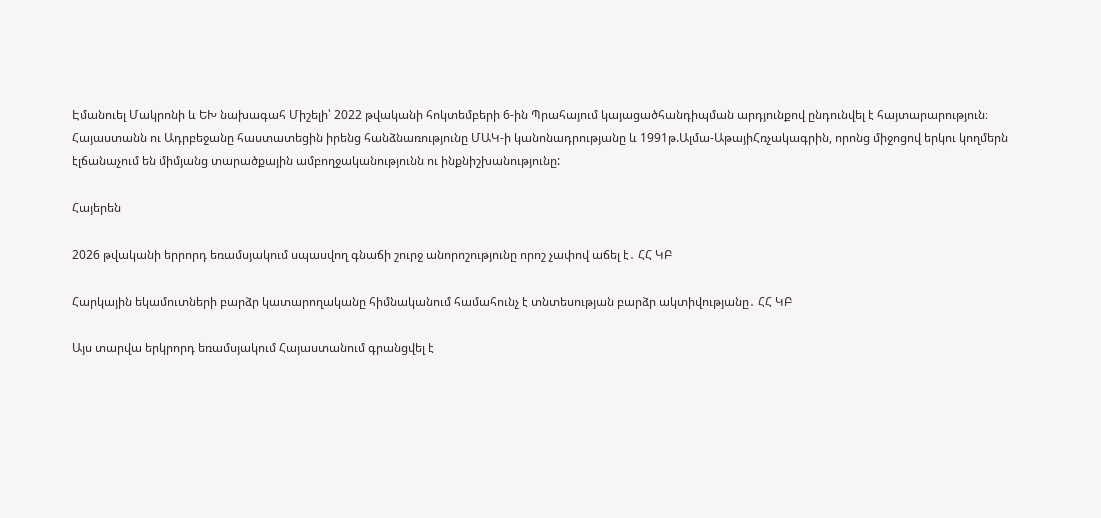Էմանուել Մակրոնի և ԵԽ նախագահ Միշելի՝ 2022 թվականի հոկտեմբերի 6-ին Պրահայում կայացածհանդիպման արդյունքով ընդունվել է հայտարարություն։ Հայաստանն ու Ադրբեջանը հաստատեցին իրենց հանձնառությունը ՄԱԿ-ի կանոնադրությանը և 1991թ.Ալմա-ԱթայիՀռչակագրին, որոնց միջոցով երկու կողմերն էլճանաչում են միմյանց տարածքային ամբողջականությունն ու ինքնիշխանությունը:

Հայերեն

2026 թվականի երրորդ եռամսյակում սպասվող գնաճի շուրջ անորոշությունը որոշ չափով աճել է․ ՀՀ ԿԲ

Հարկային եկամուտների բարձր կատարողականը հիմնականում համահունչ է տնտեսության բարձր ակտիվությանը․ ՀՀ ԿԲ

Այս տարվա երկրորդ եռամսյակում Հայաստանում գրանցվել է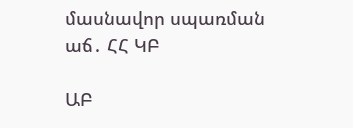մասնավոր սպառման աճ․ ՀՀ ԿԲ

ԱԲ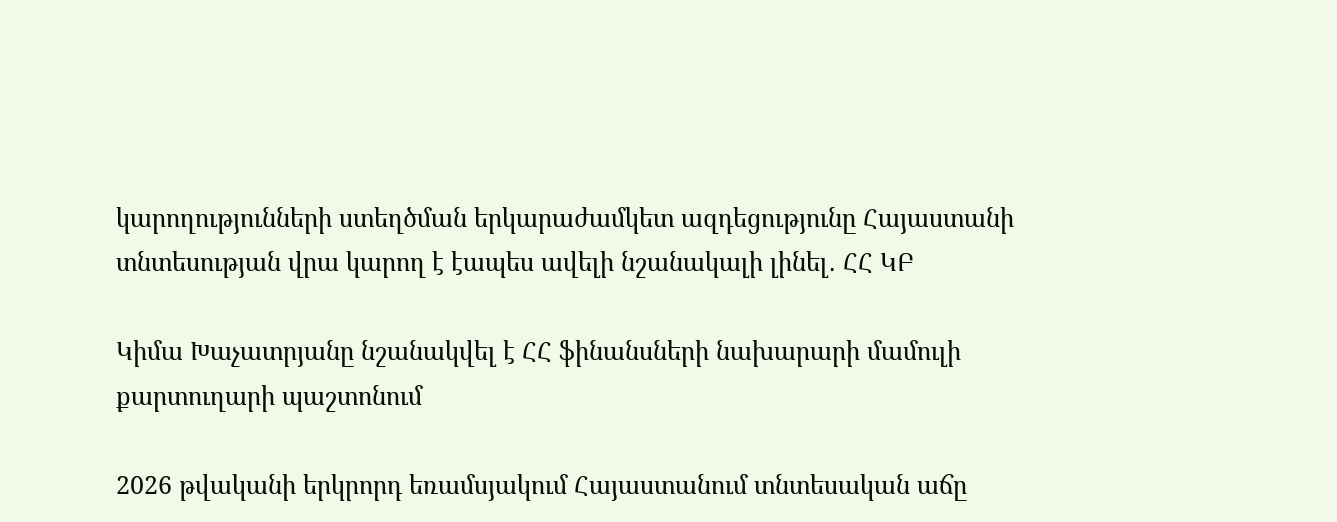կարողությունների ստեղծման երկարաժամկետ ազդեցությունը Հայաստանի տնտեսության վրա կարող է էապես ավելի նշանակալի լինել․ ՀՀ ԿԲ

Կիմա Խաչատրյանը նշանակվել է ՀՀ ֆինանսների նախարարի մամուլի քարտուղարի պաշտոնում

2026 թվականի երկրորդ եռամսյակում Հայաստանում տնտեսական աճը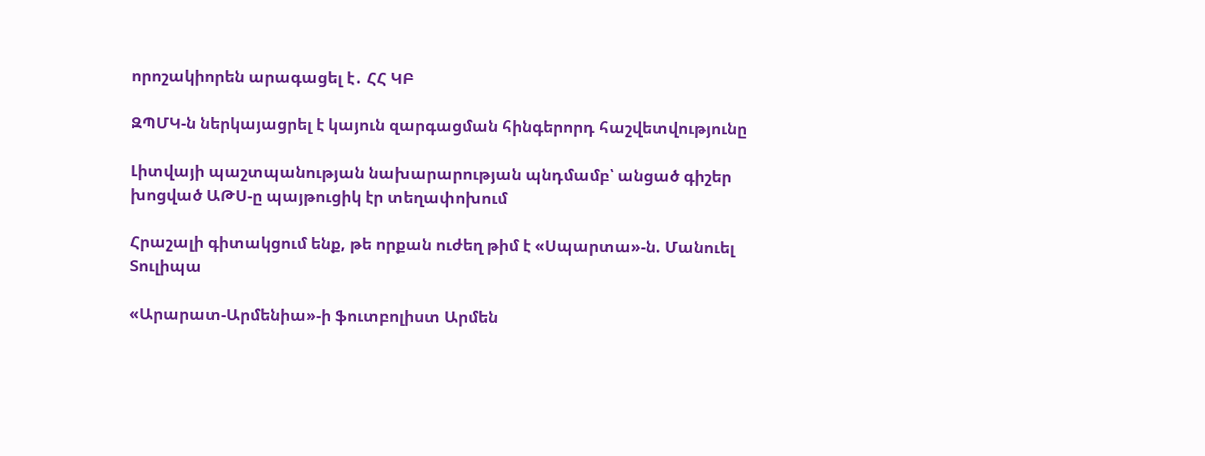որոշակիորեն արագացել է․ ՀՀ ԿԲ

ԶՊՄԿ-ն ներկայացրել է կայուն զարգացման հինգերորդ հաշվետվությունը

Լիտվայի պաշտպանության նախարարության պնդմամբ՝ անցած գիշեր խոցված ԱԹՍ-ը պայթուցիկ էր տեղափոխում

Հրաշալի գիտակցում ենք, թե որքան ուժեղ թիմ է «Սպարտա»-ն. Մանուել Տուլիպա

«Արարատ-Արմենիա»-ի ֆուտբոլիստ Արմեն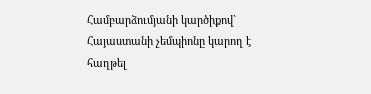Համբարձումյանի կարծիքով` Հայաստանի չեմպիոնը կարող է հաղթել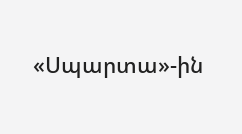«Սպարտա»-ին